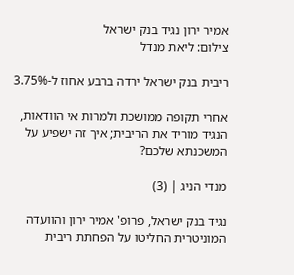אמיר ירון נגיד בנק ישראל
צילום: ליאת מנדל

ריבית בנק ישראל ירדה ברבע אחוז ל-3.75%

אחרי תקופה ממושכת ולמרות אי הוודאות, הנגיד מוריד את הריבית; איך זה ישפיע על המשכנתא שלכם?

מנדי הניג | (3)

נגיד בנק ישראל, פרופ' אמיר ירון והוועדה המוניטרית החליטו על הפחתת ריבית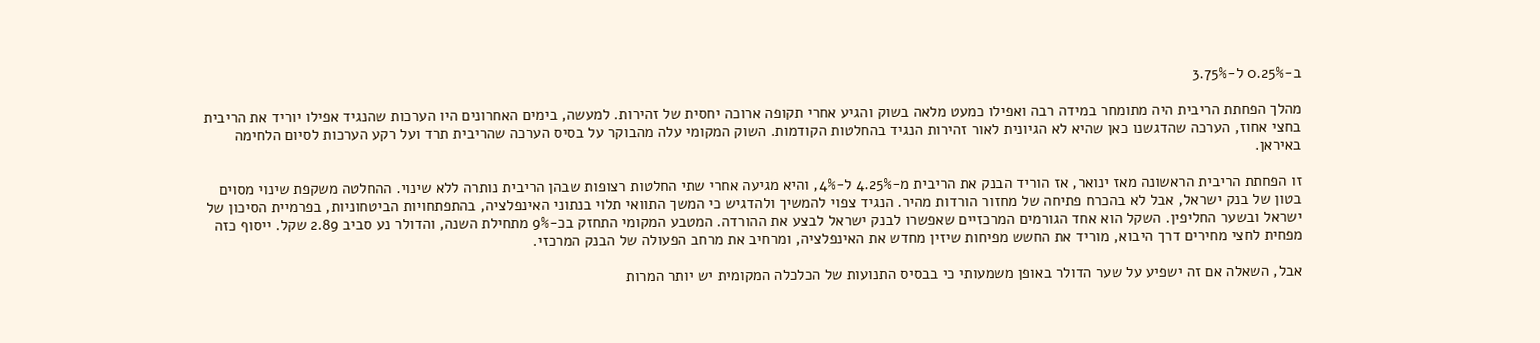ב-0.25% ל-3.75%

מהלך הפחתת הריבית היה מתומחר במידה רבה ואפילו כמעט מלאה בשוק והגיע אחרי תקופה ארוכה יחסית של זהירות. למעשה, בימים האחרונים היו הערכות שהנגיד אפילו יוריד את הריבית בחצי אחוז, הערכה שהדגשנו כאן שהיא לא הגיונית לאור זהירות הנגיד בהחלטות הקודמות. השוק המקומי עלה מהבוקר על בסיס הערכה שהריבית תרד ועל רקע הערכות לסיום הלחימה באיראן.

זו הפחתת הריבית הראשונה מאז ינואר, אז הוריד הבנק את הריבית מ-4.25% ל-4%, והיא מגיעה אחרי שתי החלטות רצופות שבהן הריבית נותרה ללא שינוי. ההחלטה משקפת שינוי מסוים בטון של בנק ישראל, אבל לא בהכרח פתיחה של מחזור הורדות מהיר. הנגיד צפוי להמשיך ולהדגיש כי המשך התוואי תלוי בנתוני האינפלציה, בהתפתחויות הביטחוניות, בפרמיית הסיכון של ישראל ובשער החליפין. השקל הוא אחד הגורמים המרכזיים שאפשרו לבנק ישראל לבצע את ההורדה. המטבע המקומי התחזק בכ-9% מתחילת השנה, והדולר נע סביב 2.89 שקל. ייסוף כזה מפחית לחצי מחירים דרך היבוא, מוריד את החשש מפיחות שיזין מחדש את האינפלציה, ומרחיב את מרחב הפעולה של הבנק המרכזי.

אבל, השאלה אם זה ישפיע על שער הדולר באופן משמעותי כי בבסיס התנועות של הכלכלה המקומית יש יותר המרות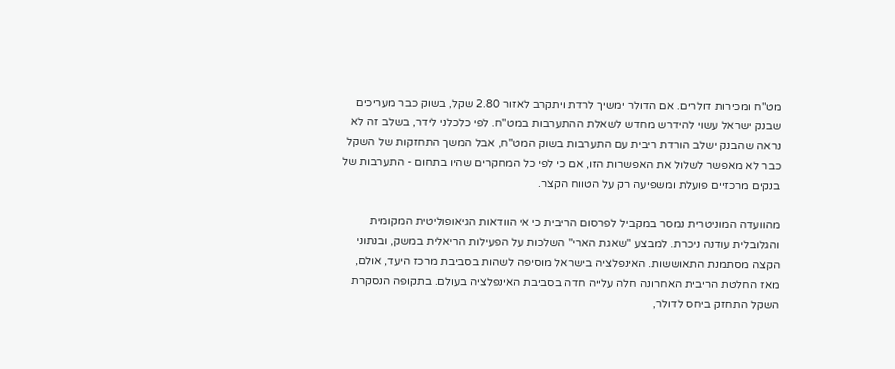מט"ח ומכירות דולרים. אם הדולר ימשיך לרדת ויתקרב לאזור 2.80 שקל, בשוק כבר מעריכים שבנק ישראל עשוי להידרש מחדש לשאלת ההתערבות במט"ח. לפי כלכלני לידר, בשלב זה לא נראה שהבנק ישלב הורדת ריבית עם התערבות בשוק המט"ח, אבל המשך התחזקות של השקל כבר לא מאפשר לשלול את האפשרות הזו, אם כי לפי כל המחקרים שהיו בתחום - התערבות של בנקים מרכזיים פועלת ומשפיעה רק על הטווח הקצר.

מהוועדה המוניטרית נמסר במקביל לפרסום הריבית כי אי הוודאות הגיאופוליטית המקומית והגלובלית עודנה ניכרת. למבצע "שאגת הארי" השלכות על הפעילות הריאלית במשק, ובנתוני הקצה מסתמנת התאוששות. האינפלציה בישראל מוסיפה לשהות בסביבת מרכז היעד, אולם, מאז החלטת הריבית האחרונה חלה עלייה חדה בסביבת האינפלציה בעולם. בתקופה הנסקרת השקל התחזק ביחס לדולר,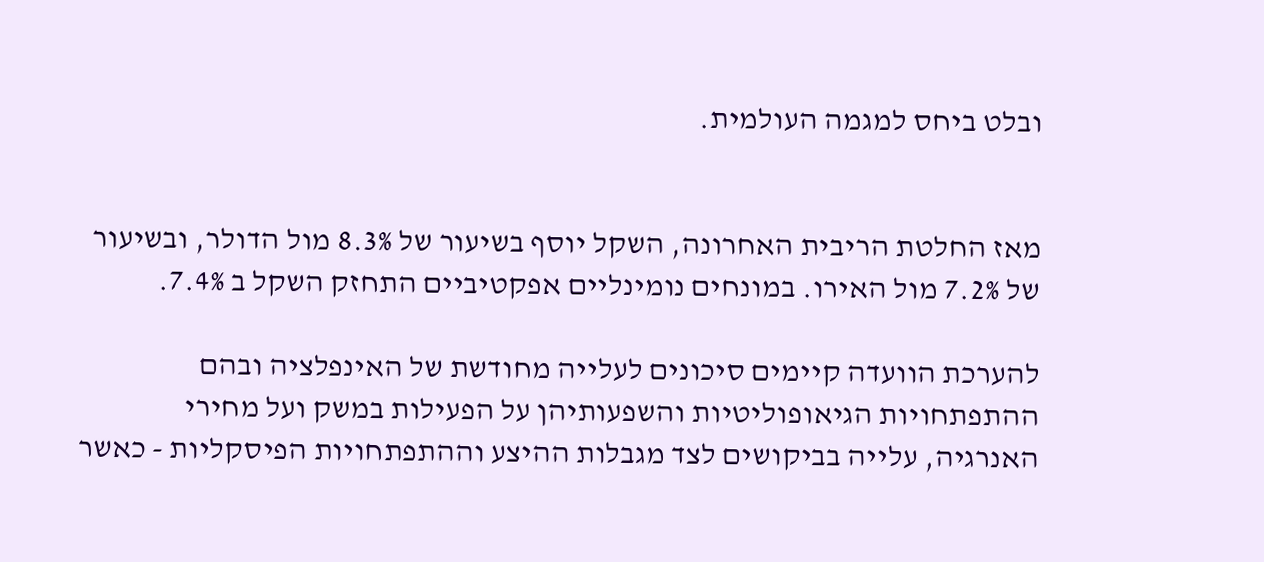ובלט ביחס למגמה העולמית.


מאז החלטת הריבית האחרונה, השקל יוסף בשיעור של 8.3% מול הדולר, ובשיעור של 7.2% מול האירו. במונחים נומינליים אפקטיביים התחזק השקל ב 7.4%.

להערכת הוועדה קיימים סיכונים לעלייה מחודשת של האינפלציה ובהם ההתפתחויות הגיאופוליטיות והשפעותיהן על הפעילות במשק ועל מחירי האנרגיה, עלייה בביקושים לצד מגבלות ההיצע וההתפתחויות הפיסקליות - כאשר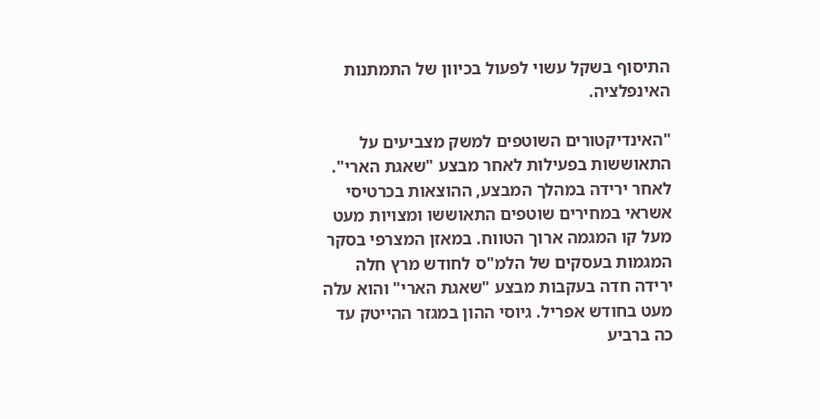התיסוף בשקל עשוי לפעול בכיוון של התמתנות האינפלציה.

"האינדיקטורים השוטפים למשק מצביעים על התאוששות בפעילות לאחר מבצע "שאגת הארי". לאחר ירידה במהלך המבצע, ההוצאות בכרטיסי אשראי במחירים שוטפים התאוששו ומצויות מעט מעל קו המגמה ארוך הטווח. במאזן המצרפי בסקר המגמות בעסקים של הלמ"ס לחודש מרץ חלה ירידה חדה בעקבות מבצע "שאגת הארי" והוא עלה מעט בחודש אפריל. גיוסי ההון במגזר ההייטק עד כה ברביע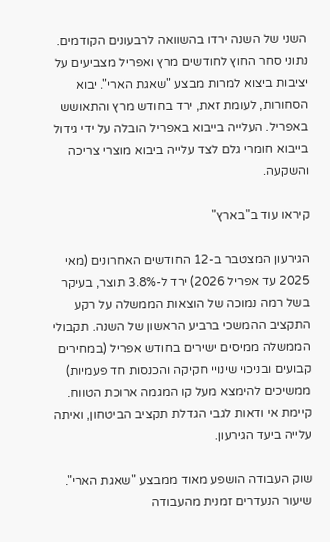השני של השנה ירדו בהשוואה לרבעונים הקודמים. נתוני סחר החוץ לחודשים מרץ ואפריל מצביעים על יציבות ביצוא למרות מבצע "שאגת הארי". יבוא הסחורות, לעומת זאת, ירד בחודש מרץ והתאושש באפריל. העלייה בייבוא באפריל הובלה על ידי גידול בייבוא חומרי גלם לצד עלייה ביבוא מוצרי צריכה והשקעה.

קיראו עוד ב"בארץ"

הגירעון המצטבר ב-12 החודשים האחרונים (מאי 2025 עד אפריל 2026) ירד ל-3.8% תוצר, בעיקר בשל רמה נמוכה של הוצאות הממשלה על רקע התקציב ההמשכי ברביע הראשון של השנה. תקבולי הממשלה ממיסים ישירים בחודש אפריל (במחירים קבועים ובניכוי שינויי חקיקה והכנסות חד פעמיות) ממשיכים להימצא מעל קו המגמה ארוכת הטווח. קיימת אי ודאות לגבי הגדלת תקציב הביטחון, ואיתה עלייה ביעד הגירעון.

שוק העבודה הושפע מאוד ממבצע "שאגת הארי". שיעור הנעדרים זמנית מהעבודה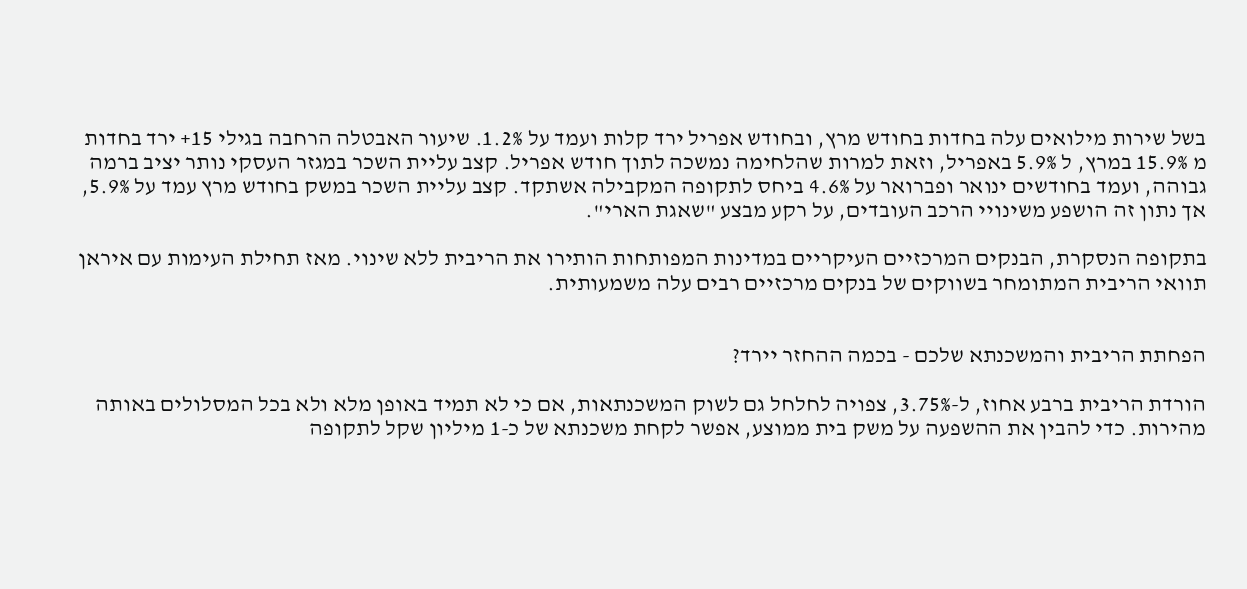בשל שירות מילואים עלה בחדות בחודש מרץ, ובחודש אפריל ירד קלות ועמד על 1.2%. שיעור האבטלה הרחבה בגילי 15+ ירד בחדות מ 15.9% במרץ, ל 5.9% באפריל, וזאת למרות שהלחימה נמשכה לתוך חודש אפריל. קצב עליית השכר במגזר העסקי נותר יציב ברמה גבוהה, ועמד בחודשים ינואר ופברואר על 4.6% ביחס לתקופה המקבילה אשתקד. קצב עליית השכר במשק בחודש מרץ עמד על 5.9%, אך נתון זה הושפע משינויי הרכב העובדים, על רקע מבצע "שאגת הארי".

בתקופה הנסקרת, הבנקים המרכזיים העיקריים במדינות המפותחות הותירו את הריבית ללא שינוי. מאז תחילת העימות עם איראן תוואי הריבית המתומחר בשווקים של בנקים מרכזיים רבים עלה משמעותית.


הפחתת הריבית והמשכנתא שלכם - בכמה ההחזר יירד?

הורדת הריבית ברבע אחוז, ל-3.75%, צפויה לחלחל גם לשוק המשכנתאות, אם כי לא תמיד באופן מלא ולא בכל המסלולים באותה מהירות. כדי להבין את ההשפעה על משק בית ממוצע, אפשר לקחת משכנתא של כ-1 מיליון שקל לתקופה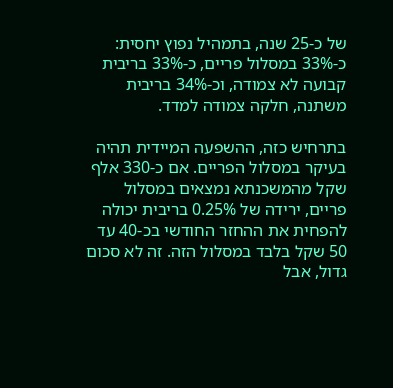של כ-25 שנה, בתמהיל נפוץ יחסית: כ-33% במסלול פריים, כ-33% בריבית קבועה לא צמודה, וכ-34% בריבית משתנה, חלקה צמודה למדד.

בתרחיש כזה, ההשפעה המיידית תהיה בעיקר במסלול הפריים. אם כ-330 אלף שקל מהמשכנתא נמצאים במסלול פריים, ירידה של 0.25% בריבית יכולה להפחית את ההחזר החודשי בכ-40 עד 50 שקל בלבד במסלול הזה. זה לא סכום גדול, אבל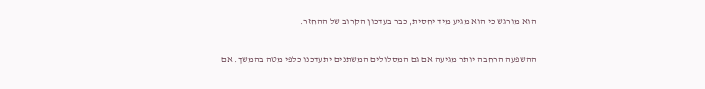הוא מורגש כי הוא מגיע מיד יחסית, כבר בעדכון הקרוב של ההחזר.

ההשפעה הרחבה יותר מגיעה אם גם המסלולים המשתנים יתעדכנו כלפי מטה בהמשך. אם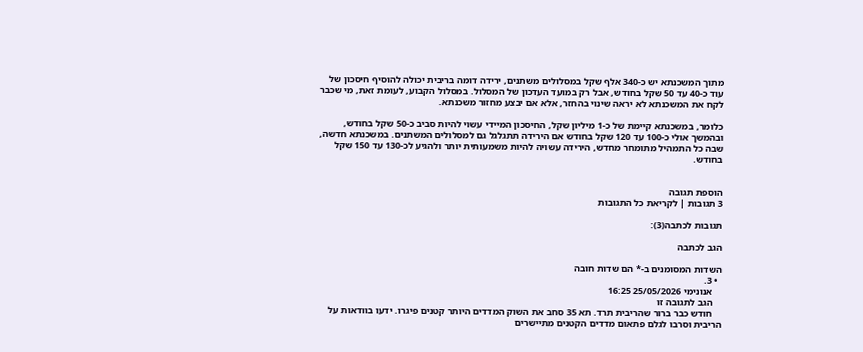מתוך המשכנתא יש כ-340 אלף שקל במסלולים משתנים, ירידה דומה בריבית יכולה להוסיף חיסכון של עוד כ-40 עד 50 שקל בחודש, אבל רק במועד העדכון של המסלול. במסלול הקבוע, לעומת זאת, מי שכבר לקח את המשכנתא לא יראה שינוי בהחזר, אלא אם יבצע מחזור משכנתא.

כלומר, במשכנתא קיימת של כ-1 מיליון שקל, החיסכון המיידי עשוי להיות סביב כ-50 שקל בחודש, ובהמשך אולי כ-100 עד 120 שקל בחודש אם הירידה תתגלגל גם למסלולים המשתנים. במשכנתא חדשה, שבה כל התמהיל מתומחר מחדש, הירידה עשויה להיות משמעותית יותר ולהגיע לכ-130 עד 150 שקל בחודש.


הוספת תגובה
3 תגובות | לקריאת כל התגובות

תגובות לכתבה(3):

הגב לכתבה

השדות המסומנים ב-* הם שדות חובה
  • 3.
    אנונימי 25/05/2026 16:25
    הגב לתגובה זו
    חודש כבר ברור שהריבית תרד. תא 35 סחב את השוק המדדים היותר קטנים פיגרו. ידעו בוודאות על הריבית וסרבו לגלם פתאום מדדים הקטנים מתיישרים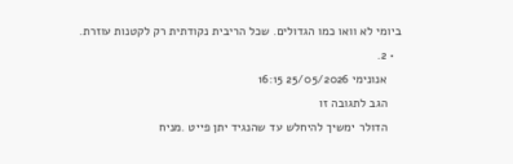ביומי לא וואו כמו הגדולים. שכל הריבית נקודתית רק לקטנות עוזרת.
  • 2.
    אנונימי 25/05/2026 16:15
    הגב לתגובה זו
    הדולר ימשיך להיחלש עד שהנגיד יתן פייט .מניח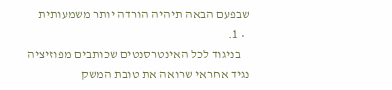שבפעם הבאה תיהיה הורדה יותר משמעותית
  • 1.
    בניגוד לכל האינטרסנטים שכותבים מפוזיציה נגיד אחראי שרואה את טובת המשק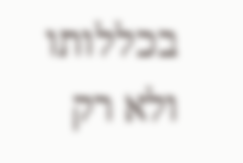בכללותו ולא רק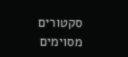סקטורים מסוימים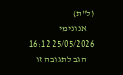(ל"ת)
    אנונימי 25/05/2026 16:12
    הגב לתגובה זו